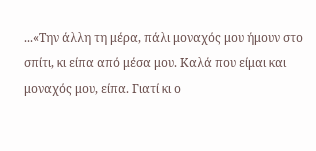...«Την άλλη τη μέρα, πάλι μοναχός μου ήμουν στο σπίτι, κι είπα από μέσα μου. Καλά που είμαι και μοναχός μου, είπα. Γιατί κι ο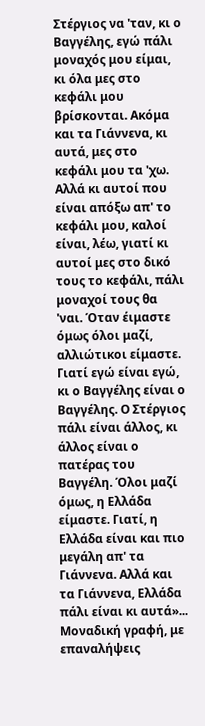Στέργιος να 'ταν, κι ο Βαγγέλης, εγώ πάλι μοναχός μου είμαι, κι όλα μες στο κεφάλι μου βρίσκονται. Ακόμα και τα Γιάννενα, κι αυτά, μες στο κεφάλι μου τα 'χω. Αλλά κι αυτοί που είναι απόξω απ' το κεφάλι μου, καλοί είναι, λέω, γιατί κι αυτοί μες στο δικό τους το κεφάλι, πάλι μοναχοί τους θα 'ναι. Όταν έιμαστε όμως όλοι μαζί, αλλιώτικοι είμαστε. Γιατί εγώ είναι εγώ, κι ο Βαγγέλης είναι ο Βαγγέλης. Ο Στέργιος πάλι είναι άλλος, κι άλλος είναι ο πατέρας του Βαγγέλη. Όλοι μαζί όμως, η Ελλάδα είμαστε. Γιατί, η Ελλάδα είναι και πιο μεγάλη απ' τα Γιάννενα. Αλλά και τα Γιάννενα, Ελλάδα πάλι είναι κι αυτά»...
Μοναδική γραφή, με επαναλήψεις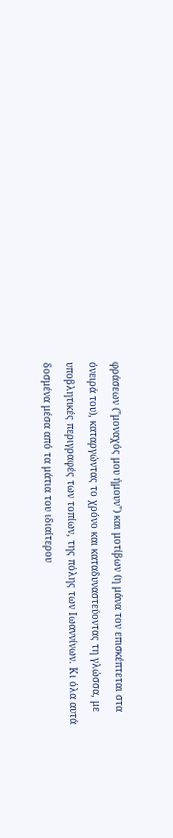φράσεων ("μοναχός μου ήμουν") και μοτίβων (η μάνα τον επισκέπτεται στα όνειρά του), καταργώντας το χρόνο και καταδυναστεύοντας τη γλώσσα, με υποβλητικές περιγραφές των τοπίων, της πόλης των Ιωαννίνων. Κι όλα αυτά δοσμένα μέσα από τα μάτια του ιδιαίτερου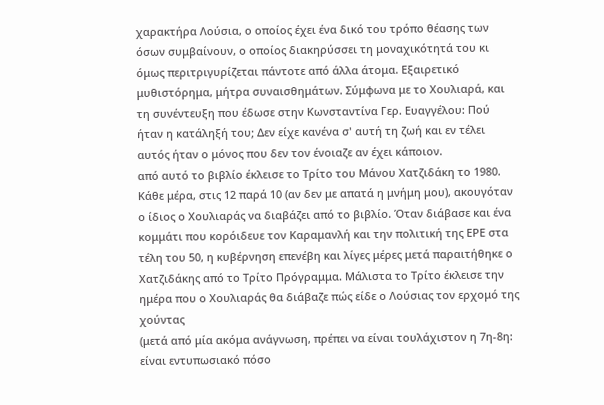χαρακτήρα Λούσια, ο οποίος έχει ένα δικό του τρόπο θέασης των όσων συμβαίνουν, ο οποίος διακηρύσσει τη μοναχικότητά του κι όμως περιτριγυρίζεται πάντοτε από άλλα άτομα. Εξαιρετικό μυθιστόρημα, μήτρα συναισθημάτων. Σύμφωνα με το Χουλιαρά, και τη συνέντευξη που έδωσε στην Κωνσταντίνα Γερ. Ευαγγέλου: Πού ήταν η κατάληξή του; Δεν είχε κανένα σ' αυτή τη ζωή και εν τέλει αυτός ήταν ο μόνος που δεν τον ένοιαζε αν έχει κάποιον.
από αυτό το βιβλίο έκλεισε το Τρίτο του Μάνου Χατζιδάκη το 1980. Κάθε μέρα, στις 12 παρά 10 (αν δεν με απατά η μνήμη μου), ακουγόταν ο ίδιος ο Χουλιαράς να διαβάζει από το βιβλίο. Όταν διάβασε και ένα κομμάτι που κορόιδευε τον Καραμανλή και την πολιτική της ΕΡΕ στα τέλη του 50, η κυβέρνηση επενέβη και λίγες μέρες μετά παραιτήθηκε ο Χατζιδάκης από το Τρίτο Πρόγραμμα. Μάλιστα το Τρίτο έκλεισε την ημέρα που ο Χουλιαράς θα διάβαζε πώς είδε ο Λούσιας τον ερχομό της χούντας
(μετά από μία ακόμα ανάγνωση, πρέπει να είναι τουλάχιστον η 7η-8η: είναι εντυπωσιακό πόσο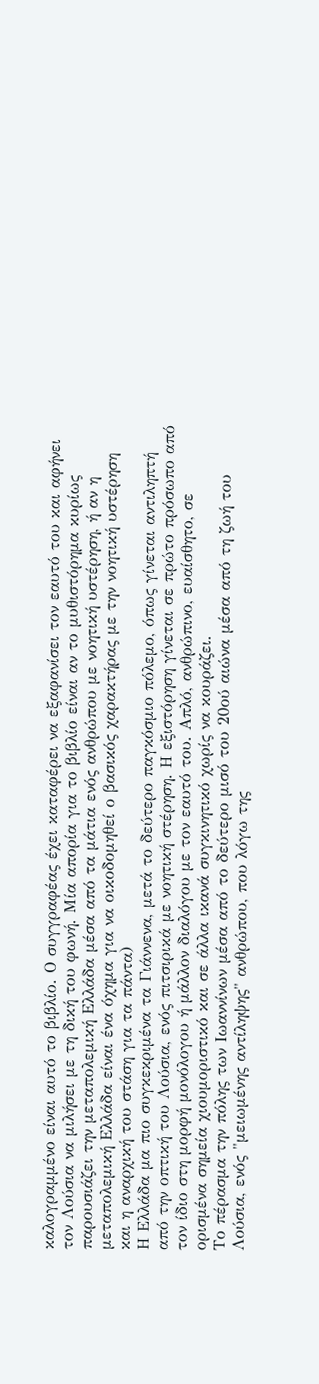καλογραμμένο είναι αυτό το βιβλίο. Ο συγγραφέας έχει καταφέρει να εξαφανίσει τον εαυτό του και αφήνει τον Λούσια να μιλήσει με τη δική του φωνή. Μία απορία για το βιβλίο είναι αν το μυθιστόρημα κυρίως παρουσιάζει την μεταπολεμική Ελλάδα μέσα από τα μάτια ενός ανθρώπου με νοητική υστέρηση, ή αν η μεταπολεμική Ελλάδα είναι ένα όχημα για να οικοδομηθεί ο βασικός χαρακτήρας με την νοητική υστέρηση και η αναρχική του στάση για τα πάντα)
Η Ελλάδα μα πιο συγκεκριμένα τα Γιάννενα, μετά το δεύτερο παγκόσμιο πόλεμο, όπως γίνεται αντιληπτή από την οπτική του Λούσια, ενός πιτσιρικά με νοητική στέρηση. Η εξιστόρηση γίνεται σε πρώτο πρόσωπο από τον ίδιο στη μορφή μονόλογου ή μάλλον διαλόγου με τον εαυτό του. Απλό, ανθρώπινο, ευαίσθητο, σε ορισμένα σημεία χιουμοριστικό και σε άλλα ικανά συγκινητικό χωρίς να κουράζει.
Το πέρασμα την πόλης των Ιωαννίνων μέσα από το δεύτερο μισό του 20ού αιώνα μέσα από τη ζωή του Λούσια, ενός "μειωμένης αντίληψης" ανθρώπου, που λόγω της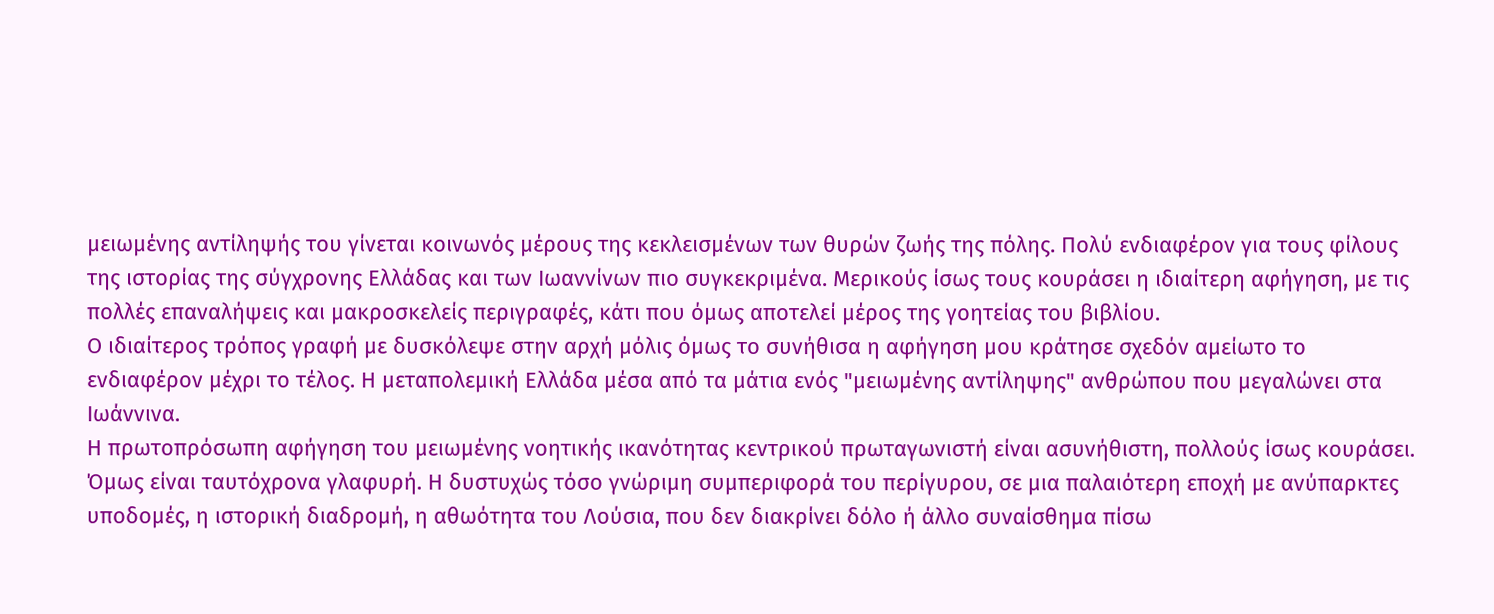μειωμένης αντίληψής του γίνεται κοινωνός μέρους της κεκλεισμένων των θυρών ζωής της πόλης. Πολύ ενδιαφέρον για τους φίλους της ιστορίας της σύγχρονης Ελλάδας και των Ιωαννίνων πιο συγκεκριμένα. Μερικούς ίσως τους κουράσει η ιδιαίτερη αφήγηση, με τις πολλές επαναλήψεις και μακροσκελείς περιγραφές, κάτι που όμως αποτελεί μέρος της γοητείας του βιβλίου.
Ο ιδιαίτερος τρόπος γραφή με δυσκόλεψε στην αρχή μόλις όμως το συνήθισα η αφήγηση μου κράτησε σχεδόν αμείωτο το ενδιαφέρον μέχρι το τέλος. Η μεταπολεμική Ελλάδα μέσα από τα μάτια ενός "μειωμένης αντίληψης" ανθρώπου που μεγαλώνει στα Ιωάννινα.
Η πρωτοπρόσωπη αφήγηση του μειωμένης νοητικής ικανότητας κεντρικού πρωταγωνιστή είναι ασυνήθιστη, πολλούς ίσως κουράσει. Όμως είναι ταυτόχρονα γλαφυρή. Η δυστυχώς τόσο γνώριμη συμπεριφορά του περίγυρου, σε μια παλαιότερη εποχή με ανύπαρκτες υποδομές, η ιστορική διαδρομή, η αθωότητα του Λούσια, που δεν διακρίνει δόλο ή άλλο συναίσθημα πίσω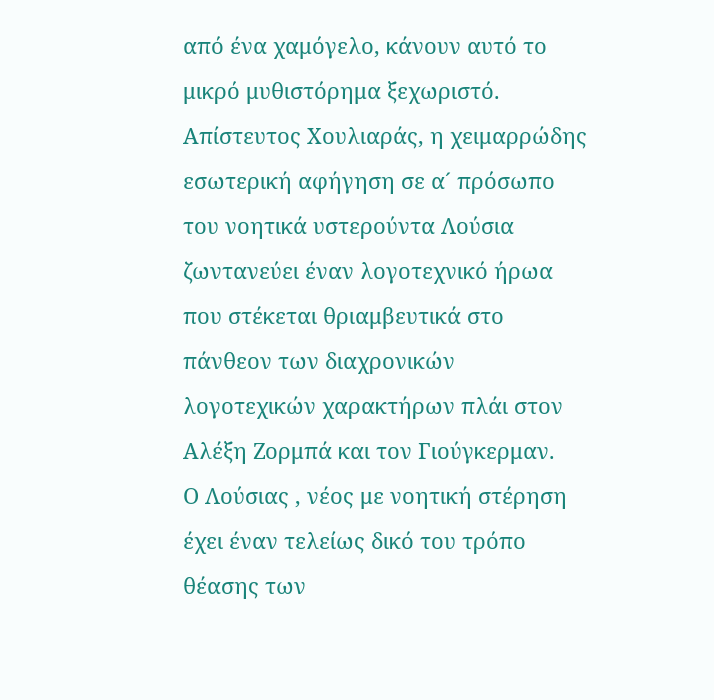από ένα χαμόγελο, κάνουν αυτό το μικρό μυθιστόρημα ξεχωριστό.
Απίστευτος Χουλιαράς, η χειμαρρώδης εσωτερική αφήγηση σε α´ πρόσωπο του νοητικά υστερούντα Λούσια ζωντανεύει έναν λογοτεχνικό ήρωα που στέκεται θριαμβευτικά στο πάνθεον των διαχρονικών λογοτεχικών χαρακτήρων πλάι στον Αλέξη Ζορμπά και τον Γιούγκερμαν.
Ο Λούσιας , νέος με νοητική στέρηση έχει έναν τελείως δικό του τρόπο θέασης των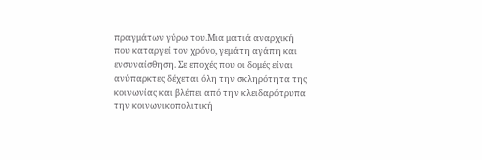πραγμάτων γύρω του.Μια ματιά αναρχική που καταργεί τον χρόνο, γεμάτη αγάπη και ενσυναίσθηση. Σε εποχές που οι δομές είναι ανύπαρκτες δέχεται όλη την σκληρότητα της κοινωνίας και βλέπει από την κλειδαρότρυπα την κοινωνικοπολιτική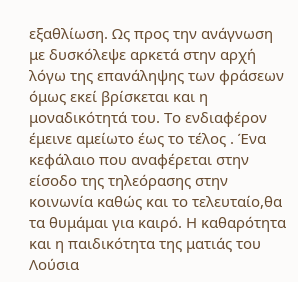εξαθλίωση. Ως προς την ανάγνωση με δυσκόλεψε αρκετά στην αρχή λόγω της επανάληψης των φράσεων όμως εκεί βρίσκεται και η μοναδικότητά του. Το ενδιαφέρον έμεινε αμείωτο έως το τέλος . Ένα κεφάλαιο που αναφέρεται στην είσοδο της τηλεόρασης στην κοινωνία καθώς και το τελευταίο,θα τα θυμάμαι για καιρό. Η καθαρότητα και η παιδικότητα της ματιάς του Λούσια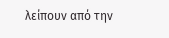λείπουν από την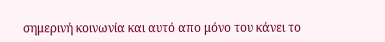σημερινή κοινωνία και αυτό απο μόνο του κάνει το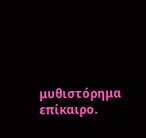μυθιστόρημα επίκαιρο.